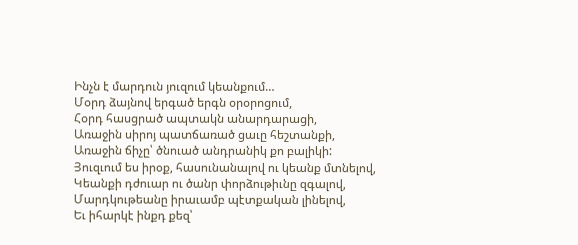Ինչն է մարդուն յուզում կեանքում…
Մօրդ ձայնով երգած երգն օրօրոցում,
Հօրդ հասցրած ապտակն անարդարացի,
Առաջին սիրոյ պատճառած ցաւը հեշտանքի,
Առաջին ճիչը՝ ծնուած անդրանիկ քո բալիկի:
Յուզւում ես իրօք, հասունանալով ու կեանք մտնելով,
Կեանքի դժուար ու ծանր փորձութիւնը զգալով,
Մարդկութեանը իրաւամբ պէտքական լինելով,
Եւ իհարկէ ինքդ քեզ՝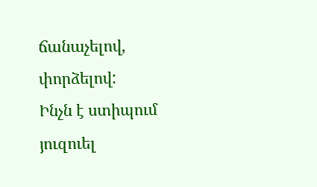ճանաչելով, փորձելով:
Ինչն է ստիպում յուզուել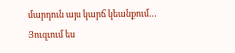մարդուն այս կարճ կեանքում…
Յուզւում ես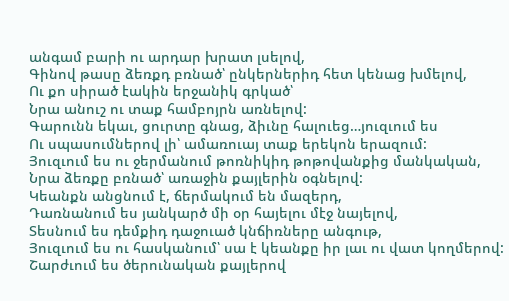անգամ բարի ու արդար խրատ լսելով,
Գինով թասը ձեռքդ բռնած՝ ընկերներիդ հետ կենաց խմելով,
Ու քո սիրած էակին երջանիկ գրկած՝
Նրա անուշ ու տաք համբոյրն առնելով:
Գարունն եկաւ, ցուրտը գնաց, ձիւնը հալուեց…յուզւում ես
Ու սպասումներով լի՝ ամառուայ տաք երեկոն երազում:
Յուզւում ես ու ջերմանում թոռնիկիդ թոթովանքից մանկական,
Նրա ձեռքը բռնած՝ առաջին քայլերին օգնելով:
Կեանքն անցնում է, ճերմակում են մազերդ,
Դառնանում ես յանկարծ մի օր հայելու մէջ նայելով,
Տեսնում ես դեմքիդ դաջուած կնճիռները անգութ,
Յուզւում ես ու հասկանում՝ սա է կեանքը իր լաւ ու վատ կողմերով:
Շարժւում ես ծերունական քայլերով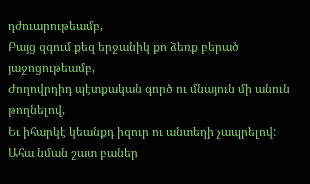դժուարութեամբ,
Բայց զգում քեզ երջանիկ քո ձեռք բերած յաջոցութեամբ,
Ժողովրդիդ պէտքական գործ ու մնայուն մի անուն թողնելով,
Եւ իհարկէ կեանքդ իզուր ու անտեղի չապրելով:
Ահա նման շատ բաներ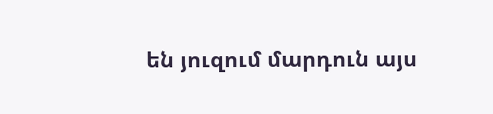են յուզում մարդուն այս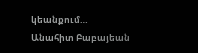կեանքում…
Անահիտ Բաբայեան